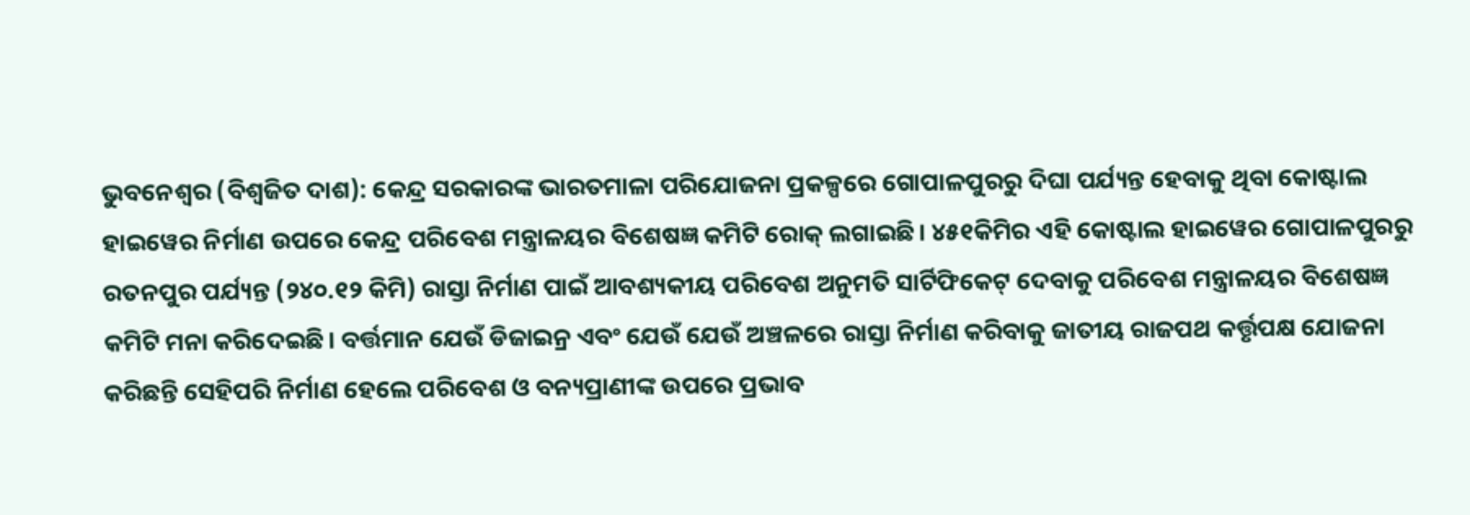ଭୁବନେଶ୍ବର (ବିଶ୍ବଜିତ ଦାଶ): କେନ୍ଦ୍ର ସରକାରଙ୍କ ଭାରତମାଳା ପରିଯୋଜନା ପ୍ରକଳ୍ପରେ ଗୋପାଳପୁରରୁ ଦିଘା ପର୍ଯ୍ୟନ୍ତ ହେବାକୁ ଥିବା କୋଷ୍ଟାଲ ହାଇୱେର ନିର୍ମାଣ ଉପରେ କେନ୍ଦ୍ର ପରିବେଶ ମନ୍ତ୍ରାଳୟର ବିଶେଷଜ୍ଞ କମିଟି ରୋକ୍ ଲଗାଇଛି। ୪୫୧କିମିର ଏହି କୋଷ୍ଟାଲ ହାଇୱେର ଗୋପାଳପୁରରୁ ରତନପୁର ପର୍ଯ୍ୟନ୍ତ (୨୪୦.୧୨ କିମି) ରାସ୍ତା ନିର୍ମାଣ ପାଇଁ ଆବଶ୍ୟକୀୟ ପରିବେଶ ଅନୁମତି ସାର୍ଟିଫିକେଟ୍ ଦେବାକୁ ପରିବେଶ ମନ୍ତ୍ରାଳୟର ବିଶେଷଜ୍ଞ କମିଟି ମନା କରିଦେଇଛି। ବର୍ତ୍ତମାନ ଯେଉଁ ଡିଜାଇନ୍ର ଏବଂ ଯେଉଁ ଯେଉଁ ଅଞ୍ଚଳରେ ରାସ୍ତା ନିର୍ମାଣ କରିବାକୁ ଜାତୀୟ ରାଜପଥ କର୍ତ୍ତୃପକ୍ଷ ଯୋଜନା କରିଛନ୍ତି ସେହିପରି ନିର୍ମାଣ ହେଲେ ପରିବେଶ ଓ ବନ୍ୟପ୍ରାଣୀଙ୍କ ଉପରେ ପ୍ରଭାବ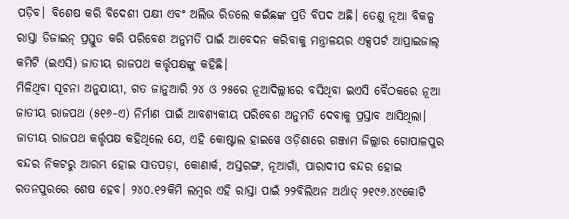ପଡ଼ିବ। ବିଶେଷ କରି ବିଦେଶୀ ପକ୍ଷୀ ଏବଂ ଅଲିଭ ରିଡଲେ କଇଁଛଙ୍କ ପ୍ରତି ବିପଦ ଅଛି। ତେଣୁ ନୂଆ ବିକଳ୍ପ ରାସ୍ତା ଡିଜାଇନ୍ ପ୍ରସ୍ତୁତ କରି ପରିବେଶ ଅନୁମତି ପାଇଁ ଆବେଦନ କରିବାକୁ ମନ୍ତ୍ରାଳୟର ଏକ୍ସପର୍ଟ ଆପ୍ରାଇଜାଲ୍ କମିଟି (ଇଏସି) ଜାତୀୟ ରାଜପଥ କର୍ତ୍ତୃପକ୍ଷଙ୍କୁ କହିଛି।
ମିଳିଥିବା ସୂଚନା ଅନୁଯାୟୀ, ଗତ ଜାନୁଆରି ୨୪ ଓ ୨୫ରେ ନୂଆଦିଲ୍ଲୀରେ ବସିଥିବା ଇଏସି ବୈଠକରେ ନୂଆ ଜାତୀୟ ରାଜପଥ (୫୧୬-ଏ) ନିର୍ମାଣ ପାଇଁ ଆବଶ୍ୟକୀୟ ପରିବେଶ ଅନୁମତି ଦେବାକୁ ପ୍ରସ୍ତାବ ଆସିଥିଲା। ଜାତୀୟ ରାଜପଥ କର୍ତ୍ତୃପକ୍ଷ କହିଥିଲେ ଯେ, ଏହି କୋଷ୍ଟାଲ ହାଇୱେ ଓଡ଼ିଶାରେ ଗଞ୍ଜାମ ଜିଲ୍ଲାର ଗୋପାଳପୁର ବନ୍ଦର ନିକଟରୁ ଆରମ୍ଭ ହୋଇ ସାତପଡ଼ା, କୋଣାର୍କ, ଅସ୍ତରଙ୍ଗ, ନୂଆଗାଁ, ପାରାଦୀପ ବନ୍ଦର ହୋଇ ରତନପୁରରେ ଶେଷ ହେବ। ୨୪୦.୧୨କିମି ଲମ୍ବର ଏହି ରାସ୍ତା ପାଇଁ ୨୨ବିଲିଅନ ଅର୍ଥାତ୍ ୨୧୯୬.୪୯କୋଟି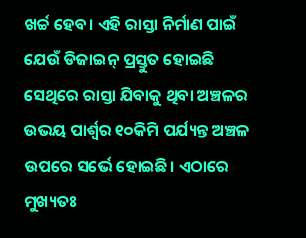ଖର୍ଚ୍ଚ ହେବ। ଏହି ରାସ୍ତା ନିର୍ମାଣ ପାଇଁ ଯେଉଁ ଡିଜାଇନ୍ ପ୍ରସ୍ତୁତ ହୋଇଛି ସେଥିରେ ରାସ୍ତା ଯିବାକୁ ଥିବା ଅଞ୍ଚଳର ଉଭୟ ପାର୍ଶ୍ବର ୧୦କିମି ପର୍ଯ୍ୟନ୍ତ ଅଞ୍ଚଳ ଉପରେ ସର୍ଭେ ହୋଇଛି। ଏଠାରେ ମୁଖ୍ୟତଃ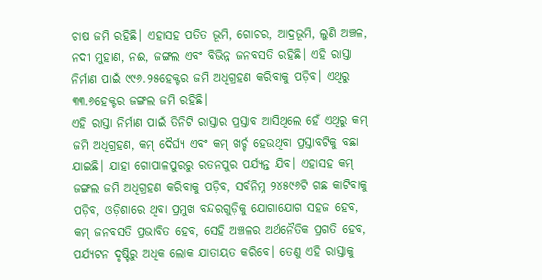ଚାଷ ଜମି ରହିଛି। ଏହାସହ ପତିତ ଭୂମି, ଗୋଚର, ଆଦ୍ରଭୂମି, ଲୁଣି ଅଞ୍ଚଳ, ନଦୀ ମୁହାଣ, ନଈ, ଜଙ୍ଗଲ ଏବଂ ବିଭିନ୍ନ ଜନବସତି ରହିଛି। ଏହି ରାସ୍ତା ନିର୍ମାଣ ପାଇଁ ୯୯୬.୨୫ହେକ୍ଟର ଜମି ଅଧିଗ୍ରହଣ କରିବାକୁ ପଡ଼ିବ। ଏଥିରୁ ୩୩.୬ହେକ୍ଟର ଜଙ୍ଗଲ ଜମି ରହିଛି।
ଏହି ରାସ୍ତା ନିର୍ମାଣ ପାଇଁ ତିନିଟି ରାସ୍ତାର ପ୍ରସ୍ତାବ ଆସିଥିଲେ ହେଁ ଏଥିରୁ କମ୍ ଜମି ଅଧିଗ୍ରହଣ, କମ୍ ଦୈର୍ଘ୍ୟ ଏବଂ କମ୍ ଖର୍ଚ୍ଚ ହେଉଥିବା ପ୍ରସ୍ତାବଟିକୁ ବଛା ଯାଇଛି। ଯାହା ଗୋପାଳପୁରରୁ ରତନପୁର ପର୍ଯ୍ୟନ୍ତ ଯିବ। ଏହାସହ କମ୍ ଜଙ୍ଗଲ ଜମି ଅଧିଗ୍ରହଣ କରିବାକୁ ପଡ଼ିବ, ସର୍ବନିମ୍ନ ୨୪୫୯୬ଟି ଗଛ କାଟିବାକୁ ପଡ଼ିବ, ଓଡ଼ିଶାରେ ଥିବା ପ୍ରମୁଖ ବନ୍ଦରଗୁଡ଼ିକୁ ଯୋଗାଯୋଗ ସହଜ ହେବ, କମ୍ ଜନବସତି ପ୍ରଭାବିତ ହେବ, ସେହି ଅଞ୍ଚଳର ଅର୍ଥନୈତିକ ପ୍ରଗତି ହେବ, ପର୍ଯ୍ୟଟନ ଦୃଷ୍ଟିରୁ ଅଧିକ ଲୋକ ଯାତାୟତ କରିବେ। ତେଣୁ ଏହି ରାସ୍ତାକୁ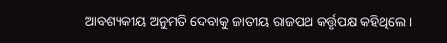ଆବଶ୍ୟକୀୟ ଅନୁମତି ଦେବାକୁ ଜାତୀୟ ରାଜପଥ କର୍ତ୍ତୃପକ୍ଷ କହିଥିଲେ।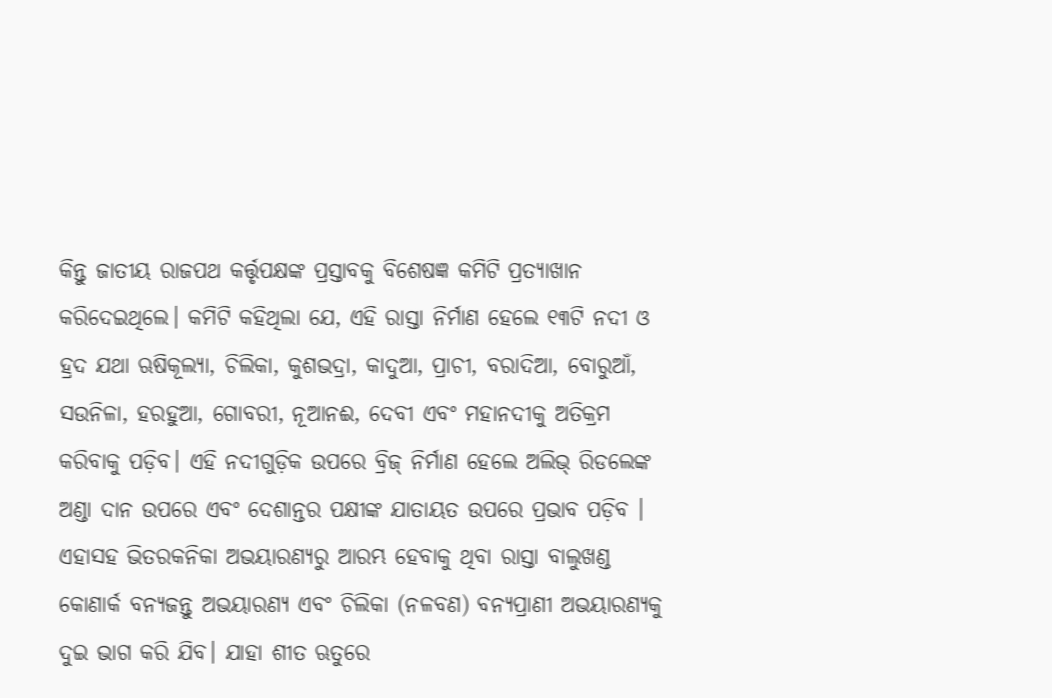କିନ୍ତୁ ଜାତୀୟ ରାଜପଥ କର୍ତ୍ତୃପକ୍ଷଙ୍କ ପ୍ରସ୍ତାବକୁ ବିଶେଷଜ୍ଞ କମିଟି ପ୍ରତ୍ୟାଖାନ କରିଦେଇଥିଲେ। କମିଟି କହିଥିଲା ଯେ, ଏହି ରାସ୍ତା ନିର୍ମାଣ ହେଲେ ୧୩ଟି ନଦୀ ଓ ହ୍ରଦ ଯଥା ଋଷିକୂଲ୍ୟା, ଚିଲିକା, କୁଶଭଦ୍ରା, କାଦୁଆ, ପ୍ରାଚୀ, ବରାଦିଆ, ବୋରୁଆଁ, ସଉନିଳା, ହରହୁଆ, ଗୋବରୀ, ନୂଆନଈ, ଦେବୀ ଏବଂ ମହାନଦୀକୁ ଅତିକ୍ରମ କରିବାକୁ ପଡ଼ିବ। ଏହି ନଦୀଗୁଡ଼ିକ ଉପରେ ବ୍ରିଜ୍ ନିର୍ମାଣ ହେଲେ ଅଲିଭ୍ ରିଡଲେଙ୍କ ଅଣ୍ଡା ଦାନ ଉପରେ ଏବଂ ଦେଶାନ୍ତର ପକ୍ଷୀଙ୍କ ଯାତାୟତ ଉପରେ ପ୍ରଭାବ ପଡ଼ିବ । ଏହାସହ ଭିତରକନିକା ଅଭୟାରଣ୍ୟରୁ ଆରମ୍ଭ ହେବାକୁ ଥିବା ରାସ୍ତା ବାଲୁଖଣ୍ଡ କୋଣାର୍କ ବନ୍ୟଜନ୍ତୁ ଅଭୟାରଣ୍ୟ ଏବଂ ଚିଲିକା (ନଳବଣ) ବନ୍ୟପ୍ରାଣୀ ଅଭୟାରଣ୍ୟକୁ ଦୁଇ ଭାଗ କରି ଯିବ। ଯାହା ଶୀତ ଋତୁରେ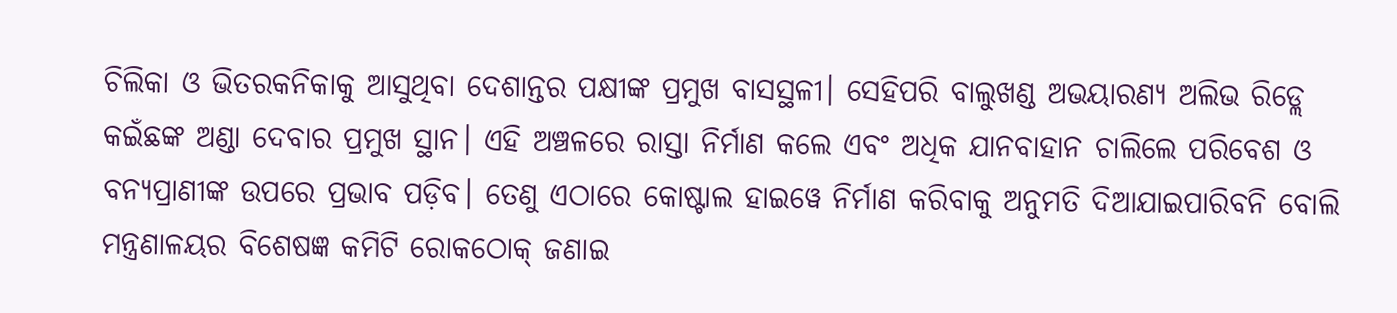ଚିଲିକା ଓ ଭିତରକନିକାକୁ ଆସୁଥିବା ଦେଶାନ୍ତର ପକ୍ଷୀଙ୍କ ପ୍ରମୁଖ ବାସସ୍ଥଳୀ। ସେହିପରି ବାଲୁଖଣ୍ଡ ଅଭୟାରଣ୍ୟ ଅଲିଭ ରିଡ୍ଲେ କଇଁଛଙ୍କ ଅଣ୍ଡା ଦେବାର ପ୍ରମୁଖ ସ୍ଥାନ। ଏହି ଅଞ୍ଚଳରେ ରାସ୍ତା ନିର୍ମାଣ କଲେ ଏବଂ ଅଧିକ ଯାନବାହାନ ଚାଲିଲେ ପରିବେଶ ଓ ବନ୍ୟପ୍ରାଣୀଙ୍କ ଉପରେ ପ୍ରଭାବ ପଡ଼ିବ। ତେଣୁ ଏଠାରେ କୋଷ୍ଟାଲ ହାଇୱେ ନିର୍ମାଣ କରିବାକୁ ଅନୁମତି ଦିଆଯାଇପାରିବନି ବୋଲି ମନ୍ତ୍ରଣାଳୟର ବିଶେଷଜ୍ଞ କମିଟି ରୋକଠୋକ୍ ଜଣାଇ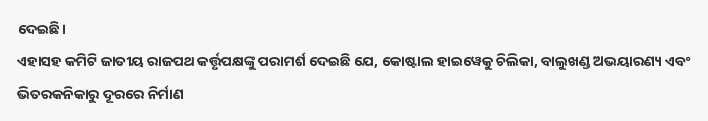ଦେଇଛି।
ଏହାସହ କମିଟି ଜାତୀୟ ରାଜପଥ କର୍ତ୍ତୃପକ୍ଷଙ୍କୁ ପରାମର୍ଶ ଦେଇଛି ଯେ, କୋଷ୍ଟାଲ ହାଇୱେକୁ ଚିଲିକା, ବାଲୁଖଣ୍ଡ ଅଭୟାରଣ୍ୟ ଏବଂ ଭିତରକନିକାରୁ ଦୂରରେ ନିର୍ମାଣ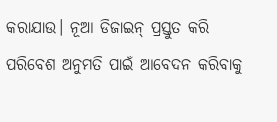କରାଯାଉ। ନୂଆ ଡିଜାଇନ୍ ପ୍ରସ୍ତୁତ କରି ପରିବେଶ ଅନୁମତି ପାଇଁ ଆବେଦନ କରିବାକୁ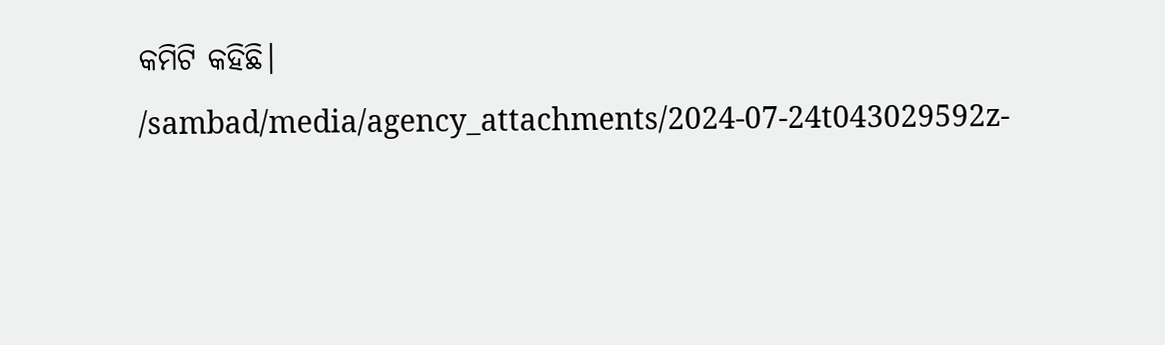କମିଟି କହିଛି।
/sambad/media/agency_attachments/2024-07-24t043029592z-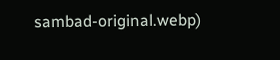sambad-original.webp)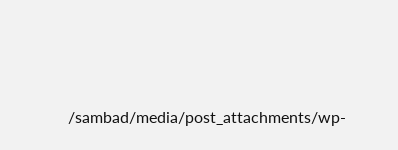/sambad/media/post_attachments/wp-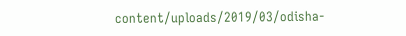content/uploads/2019/03/odisha-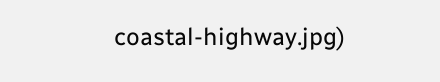coastal-highway.jpg)